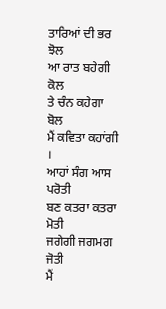ਤਾਰਿਆਂ ਦੀ ਭਰ ਝੋਲ
ਆ ਰਾਤ ਬਹੇਗੀ ਕੋਲ
ਤੇ ਚੰਨ ਕਹੇਗਾ ਬੋਲ
ਮੈਂ ਕਵਿਤਾ ਕਹਾਂਗੀ ।
ਆਹਾਂ ਸੰਗ ਆਸ ਪਰੋਤੀ
ਬਣ ਕਤਰਾ ਕਤਰਾ ਮੋਤੀ
ਜਗੇਗੀ ਜਗਮਗ ਜੋਤੀ
ਮੈਂ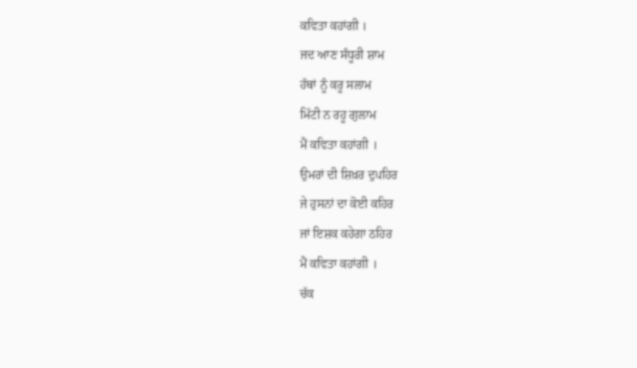ਕਵਿਤਾ ਕਹਾਂਗੀ ।
ਜਦ ਆਣ ਸੰਧੂਰੀ ਸ਼ਾਮ
ਹੱਥਾਂ ਨੂੰ ਕਰੂ ਸਲਾਮ
ਮਿੱਟੀ ਨ ਰਹੂ ਗੁਲਾਮ
ਮੈਂ ਕਵਿਤਾ ਕਹਾਂਗੀ ।
ਉਮਰਾਂ ਦੀ ਸ਼ਿਖ਼ਰ ਦੁਪਹਿਰ
ਜੇ ਹੁਸਨਾਂ ਦਾ ਕੋਈ ਕਹਿਰ
ਜਾਂ ਇਸ਼ਕ ਕਹੇਗਾ ਠਹਿਰ
ਮੈਂ ਕਵਿਤਾ ਕਹਾਂਗੀ ।
ਚੱਕ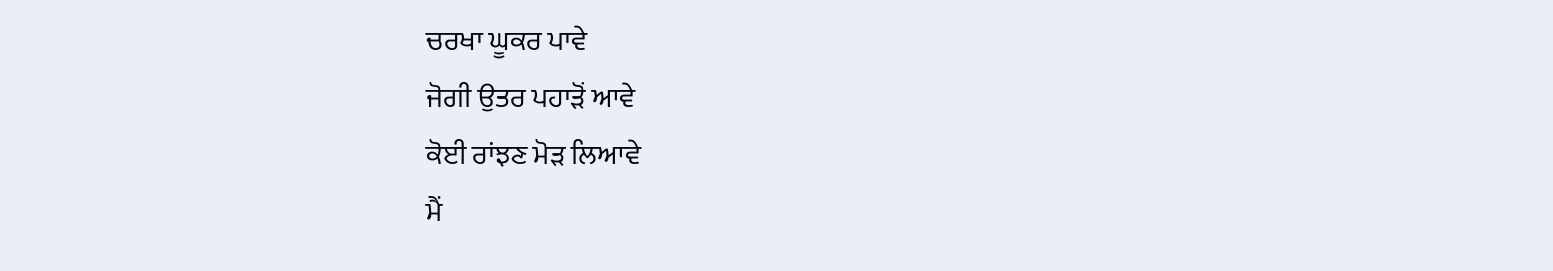ਚਰਖਾ ਘੂਕਰ ਪਾਵੇ
ਜੋਗੀ ਉਤਰ ਪਹਾੜੋਂ ਆਵੇ
ਕੋਈ ਰਾਂਝਣ ਮੋੜ ਲਿਆਵੇ
ਮੈਂ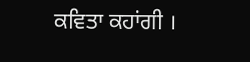ਕਵਿਤਾ ਕਹਾਂਗੀ ।